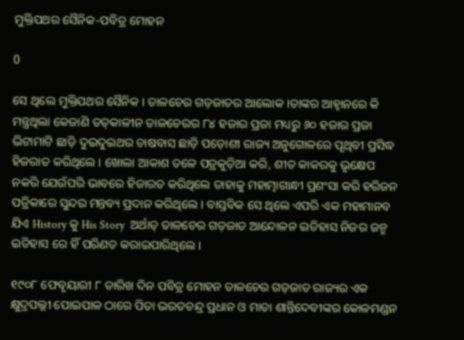ମୁକ୍ତିପଥର ସୈନିକ-ପବିତ୍ର ମୋହନ

0

ସେ ଥିଲେ ମୁକ୍ତିପଥର ସୈନିକ । ତାଳଚେର ଗଡ଼ଜାତର ଆଲୋକ ।ତାଙ୍କର ଆହ୍ୱାନରେ କି ମନ୍ତ୍ରଥିଲା କେଜାଣି ତତ୍‌କାଳୀନ ତାଳଚେରର ୮୪ ହଜାର ପ୍ରଜା ମଧ୍ୟରୁ ୬୦ ହଜାର ପ୍ରଜା ଭିଟାମାଟି ଛାଡ଼ି ଦୁଇଦୁଇଥର ଚାଷବାସ ଛାଡ଼ି ପଡ଼ୋଶୀ ରାଜ୍ୟ ଅନୁଗୋଳରେ ପୃଥିବୀ ପ୍ରସିଦ୍ଧ ହିଜରାତ କରିଥିଲେ । ଖୋଲା ଆକାଶ ତଳେ ପତ୍ରକୁଡ଼ିଆ କରି, ଶୀତ କାକରକୁ ଭୃକ୍ଷେପ ନକରି ଯେଉଁପରି ଭାବରେ ହିଜାରତ କରିଥିଲେ ତାହାକୁ ମହାତ୍ମାଗାନ୍ଧୀ ପ୍ରଶଂସା କରି ହରିଜନ ପତ୍ରିକାରେ ସୁନ୍ଦର ମନ୍ତବ୍ୟ ପ୍ରଦାନ କରିଥିଲେ । ବାସ୍ତବିକ ସେ ଥିଲେ ଏପରି ଏକ ମହାମାନବ ଯିଏ History କୁ His Story  ଅର୍ଥାତ୍ ତାଳଚେର ଗଡ଼ଜାତ ଆନ୍ଦୋଳନ ଇତିହାସ ନିଜର ଜନ୍ମ ଇତିହାସ ରେ ହିଁ ପରିଣତ କରାଇପାରିଥିଲେ ।

୧୯୦୮ ଫେବୃୟାରୀ ୮ ତାରିଖ ଦିନ ପବିତ୍ର ମୋହନ ତାଳଚେର ଗଡ଼ଜାତ ରାଜ୍ୟର ଏକ କ୍ଷୁଦ୍ରପଲ୍ଲୀ ପୋଇପାଳ ଠାରେ ପିତା ଭରତଚନ୍ଦ୍ର ପ୍ରଧାନ ଓ ମାତା ଶାନ୍ତିଦେବୀଙ୍କର କୋଳମଣ୍ଡନ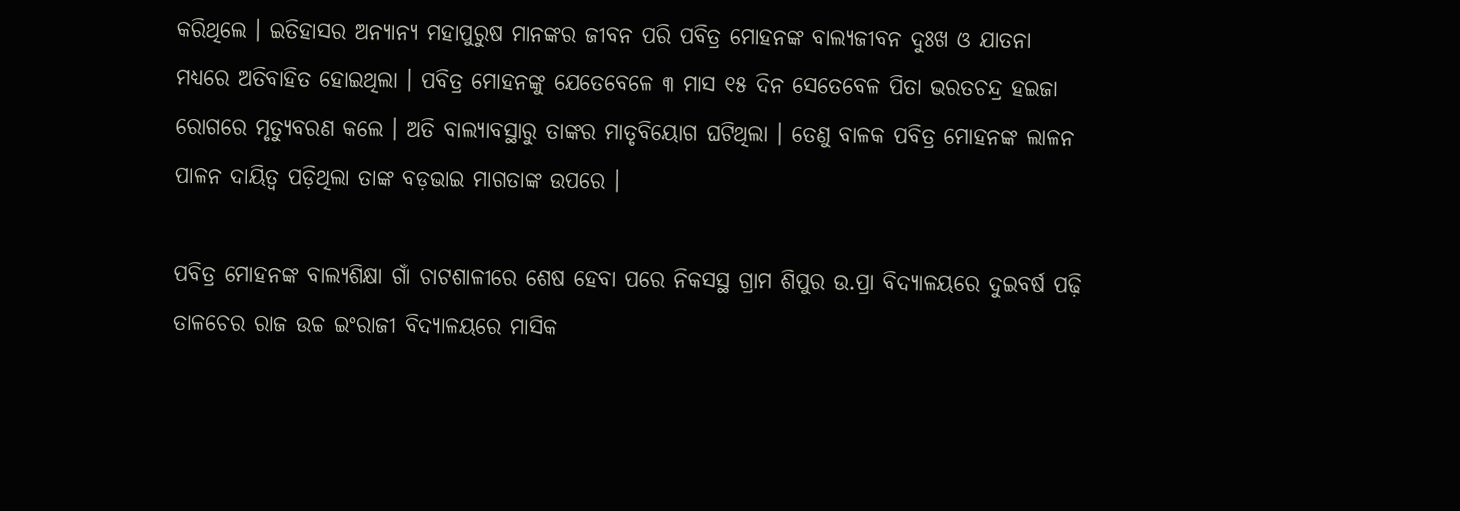କରିଥିଲେ । ଇତିହାସର ଅନ୍ୟାନ୍ୟ ମହାପୁରୁଷ ମାନଙ୍କର ଜୀବନ ପରି ପବିତ୍ର ମୋହନଙ୍କ ବାଲ୍ୟଜୀବନ ଦୁଃଖ ଓ ଯାତନା ମଧ୍ୟରେ ଅତିବାହିତ ହୋଇଥିଲା । ପବିତ୍ର ମୋହନଙ୍କୁ ଯେତେବେଳେ ୩ ମାସ ୧୫ ଦିନ ସେତେବେଳ ପିତା ଭରତଚନ୍ଦ୍ର ହଇଜା ରୋଗରେ ମୃତ୍ୟୁବରଣ କଲେ । ଅତି ବାଲ୍ୟାବସ୍ଥାରୁ ତାଙ୍କର ମାତୃବିୟୋଗ ଘଟିଥିଲା । ତେଣୁ ବାଳକ ପବିତ୍ର ମୋହନଙ୍କ ଲାଳନ ପାଳନ ଦାୟିତ୍ୱ ପଡ଼ିଥିଲା ତାଙ୍କ ବଡ଼ଭାଇ ମାଗତାଙ୍କ ଉପରେ ।

ପବିତ୍ର ମୋହନଙ୍କ ବାଲ୍ୟଶିକ୍ଷା ଗାଁ ଚାଟଶାଳୀରେ ଶେଷ ହେବା ପରେ ନିକସସ୍ଥ ଗ୍ରାମ ଶିପୁର ଉ.ପ୍ରା ବିଦ୍ୟାଳୟରେ ଦୁଇବର୍ଷ ପଢ଼ି ତାଳଚେର ରାଜ ଉଚ୍ଚ ଇଂରାଜୀ ବିଦ୍ୟାଳୟରେ ମାସିକ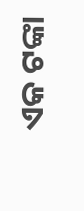ଏକ ଟଙ୍କା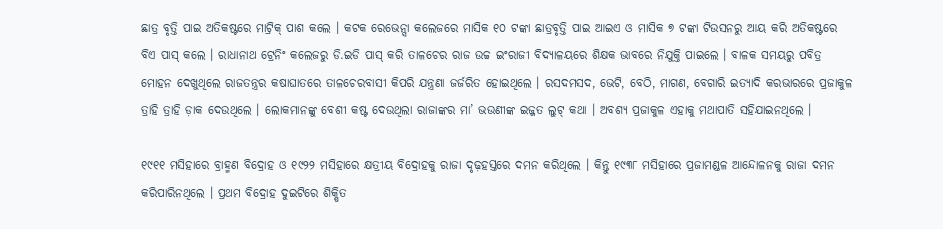ଛାତ୍ର ବୃତ୍ତି ପାଇ ଅତିକଷ୍ଟରେ ମାଟ୍ରିକ୍ ପାଶ କଲେ । କଟକ ରେଭେନ୍ସା କଲେଜରେ ମାସିକ ୧୦ ଟଙ୍କା ଛାତ୍ରବୃତ୍ତି ପାଇ ଆଇଏ ଓ ମାସିକ ୭ ଟଙ୍କା ଟିଉସନରୁ ଆୟ କରି ଅତିକଷ୍ଟରେ ବିଏ ପାସ୍ କଲେ । ରାଧାନାଥ ଟ୍ରେନିଂ କଲେଜରୁ ଡି.ଇଡି ପାସ୍ କରି ତାଳଚେର ରାଜ ଉଚ୍ଚ ଇଂରାଜୀ ବିଦ୍ୟାଳୟରେ ଶିକ୍ଷକ ଭାବରେ ନିଯୁକ୍ତି ପାଇଲେ । ବାଳକ ସମୟରୁ ପବିତ୍ର ମୋହନ ଦେଖୁଥିଲେ ରାଜତନ୍ତ୍ରର କଷାଘାତରେ ତାଳଚେରବାସୀ କିପରି ଯନ୍ତ୍ରଣା ଜର୍ଜରିତ ହୋଇଥିଲେ । ରସଦମସଦ, ଭେଟି, ବେଠି, ମାଗଣ, ବେଗାରି ଇତ୍ୟାଦି କରଭାରରେ ପ୍ରଜାକୁଳ ତ୍ରାହି ତ୍ରାହି ଡ଼ାକ ଦେଉଥିଲେ । ଲୋକମାନଙ୍କୁ ବେଶୀ କଷ୍ଟ ଦେଉଥିଲା ରାଜାଙ୍କର ମା’ ଭଉଣୀଙ୍କ ଇଜ୍ଜତ ଲୁଟ୍ କଥା । ଅବଶ୍ୟ ପ୍ରଜାକୁଳ ଏହାକୁ ମଥାପାତି ସହିଯାଇନଥିଲେ ।

୧୯୧୧ ମସିହାରେ ବ୍ରାହ୍ମଣ ବିଦ୍ରୋହ ଓ ୧୯୨୨ ମସିହାରେ କ୍ଷତ୍ରୀୟ ବିଦ୍ରୋହକୁ ରାଜା ଦୃଢ଼ହସ୍ତରେ ଦମନ କରିଥିଲେ । କିନ୍ତୁ ୧୯୩୮ ମସିହାରେ ପ୍ରଜାମଣ୍ଡଳ ଆନ୍ଦୋଳନକୁ ରାଜା ଦମନ କରିପାରିନଥିଲେ । ପ୍ରଥମ ବିଦ୍ରୋହ ଦୁଇଟିରେ ଶିକ୍ଷିତ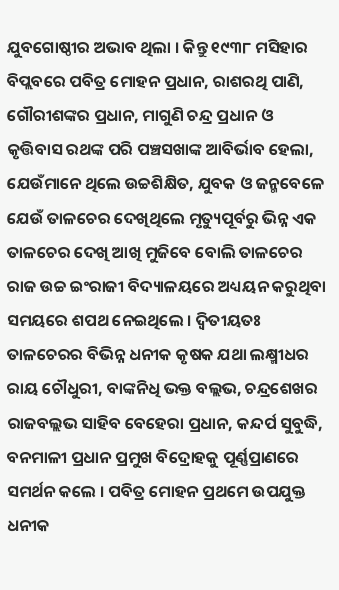ଯୁବଗୋଷ୍ଠୀର ଅଭାବ ଥିଲା । କିନ୍ତୁ ୧୯୩୮ ମସିହାର ବିପ୍ଲବରେ ପବିତ୍ର ମୋହନ ପ୍ରଧାନ, ରାଶରଥି ପାଣି, ଗୌରୀଶଙ୍କର ପ୍ରଧାନ, ମାଗୁଣି ଚନ୍ଦ୍ର ପ୍ରଧାନ ଓ କୃତ୍ତିବାସ ରଥଙ୍କ ପରି ପଞ୍ଚସଖାଙ୍କ ଆବିର୍ଭାବ ହେଲା, ଯେଉଁମାନେ ଥିଲେ ଉଚ୍ଚଶିକ୍ଷିତ, ଯୁବକ ଓ ଜନ୍ମବେଳେ ଯେଉଁ ତାଳଚେର ଦେଖିଥିଲେ ମୃତ୍ୟୁପୂର୍ବରୁ ଭିନ୍ନ ଏକ ତାଳଚେର ଦେଖି ଆଖି ମୁଜିବେ ବୋଲି ତାଳଚେର ରାଜ ଉଚ୍ଚ ଇଂରାଜୀ ବିଦ୍ୟାଳୟରେ ଅଧ୍ୟୟନ କରୁଥିବା ସମୟରେ ଶପଥ ନେଇଥିଲେ । ଦ୍ୱିତୀୟତଃ ତାଳଚେରର ବିଭିନ୍ନ ଧନୀକ କୃଷକ ଯଥା ଲକ୍ଷ୍ମୀଧର ରାୟ ଚୌଧୁରୀ, ବାଙ୍କନିଧି ଭକ୍ତ ବଲ୍ଲଭ, ଚନ୍ଦ୍ରଶେଖର ରାଜବଲ୍ଲଭ ସାହିବ ବେହେରା ପ୍ରଧାନ, କନ୍ଦର୍ପ ସୁବୁଦ୍ଧି, ବନମାଳୀ ପ୍ରଧାନ ପ୍ରମୁଖ ବିଦ୍ରୋହକୁ ପୂର୍ଣ୍ଣପ୍ରାଣରେ ସମର୍ଥନ କଲେ । ପବିତ୍ର ମୋହନ ପ୍ରଥମେ ଉପଯୁକ୍ତ ଧନୀକ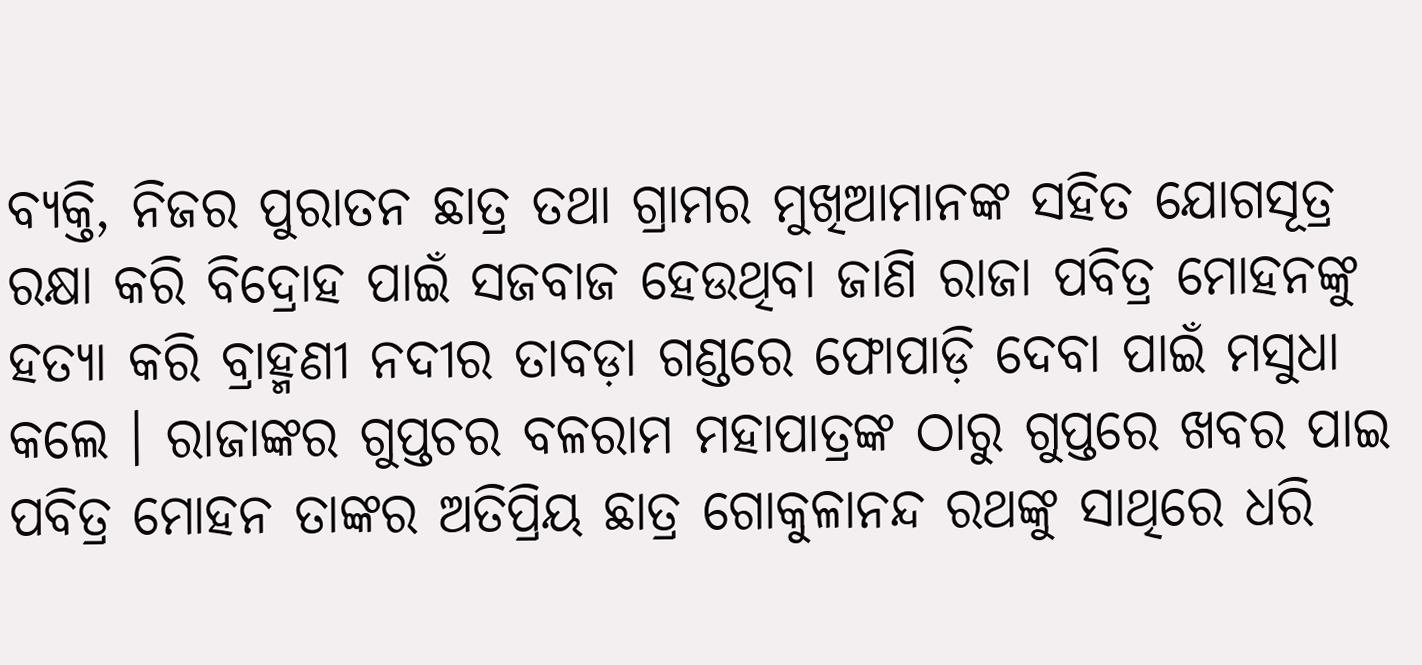ବ୍ୟକ୍ତି, ନିଜର ପୁରାତନ ଛାତ୍ର ତଥା ଗ୍ରାମର ମୁଖିଆମାନଙ୍କ ସହିତ ଯୋଗସୂତ୍ର ରକ୍ଷା କରି ବିଦ୍ରୋହ ପାଇଁ ସଜବାଜ ହେଉଥିବା ଜାଣି ରାଜା ପବିତ୍ର ମୋହନଙ୍କୁ ହତ୍ୟା କରି ବ୍ରାହ୍ମଣୀ ନଦୀର ତାବଡ଼ା ଗଣ୍ଡରେ ଫୋପାଡ଼ି ଦେବା ପାଇଁ ମସୁଧା କଲେ । ରାଜାଙ୍କର ଗୁପ୍ତଚର ବଳରାମ ମହାପାତ୍ରଙ୍କ ଠାରୁ ଗୁପ୍ତରେ ଖବର ପାଇ ପବିତ୍ର ମୋହନ ତାଙ୍କର ଅତିପ୍ରିୟ ଛାତ୍ର ଗୋକୁଳାନନ୍ଦ ରଥଙ୍କୁ ସାଥିରେ ଧରି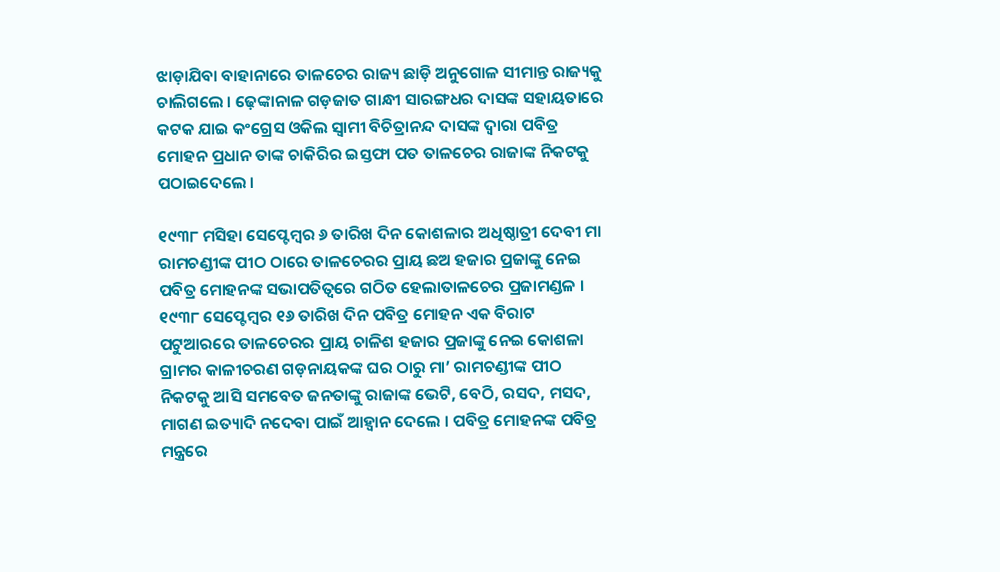ଝାଡ଼ାଯିବା ବାହାନାରେ ତାଳଚେର ରାଜ୍ୟ ଛାଡ଼ି ଅନୁଗୋଳ ସୀମାନ୍ତ ରାଜ୍ୟକୁ ଚାଲିଗଲେ । ଢ଼େଙ୍କାନାଳ ଗଡ଼ଜାତ ଗାନ୍ଧୀ ସାରଙ୍ଗଧର ଦାସଙ୍କ ସହାୟତାରେ କଟକ ଯାଇ କଂଗ୍ରେସ ଓକିଲ ସ୍ୱାମୀ ବିଚିତ୍ରାନନ୍ଦ ଦାସଙ୍କ ଦ୍ୱାରା ପବିତ୍ର ମୋହନ ପ୍ରଧାନ ତାଙ୍କ ଚାକିରିର ଇସ୍ତଫା ପତ ତାଳଚେର ରାଜାଙ୍କ ନିକଟକୁ ପଠାଇଦେଲେ ।

୧୯୩୮ ମସିହା ସେପ୍ଟେମ୍ବର ୬ ତାରିଖ ଦିନ କୋଶଳାର ଅଧିଷ୍ଠାତ୍ରୀ ଦେବୀ ମା ରାମଚଣ୍ଡୀଙ୍କ ପୀଠ ଠାରେ ତାଳଚେରର ପ୍ରାୟ ଛଅ ହଜାର ପ୍ରଜାଙ୍କୁ ନେଇ ପବିତ୍ର ମୋହନଙ୍କ ସଭାପତିତ୍ୱରେ ଗଠିତ ହେଲାତାଳଚେର ପ୍ରଜାମଣ୍ଡଳ । ୧୯୩୮ ସେପ୍ଟେମ୍ବର ୧୬ ତାରିଖ ଦିନ ପବିତ୍ର ମୋହନ ଏକ ବିରାଟ ପଟୁଆରରେ ତାଳଚେରର ପ୍ରାୟ ଚାଳିଶ ହଜାର ପ୍ରଜାଙ୍କୁ ନେଇ କୋଶଳା ଗ୍ରାମର କାଳୀଚରଣ ଗଡ଼ନାୟକଙ୍କ ଘର ଠାରୁ ମା’ ରାମଚଣ୍ଡୀଙ୍କ ପୀଠ ନିକଟକୁ ଆସି ସମବେତ ଜନତାଙ୍କୁ ରାଜାଙ୍କ ଭେଟି, ବେଠି, ରସଦ, ମସଦ, ମାଗଣ ଇତ୍ୟାଦି ନଦେବା ପାଇଁ ଆହ୍ୱାନ ଦେଲେ । ପବିତ୍ର ମୋହନଙ୍କ ପବିତ୍ର ମନ୍ତ୍ରରେ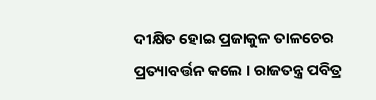ଦୀକ୍ଷିତ ହୋଇ ପ୍ରଜାକୁଳ ତାଳଚେର ପ୍ରତ୍ୟାବର୍ତ୍ତନ କଲେ । ରାଜତନ୍ତ୍ର ପବିତ୍ର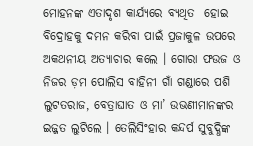ମୋହନଙ୍କ ଏତାଦୃଶ କାର୍ଯ୍ୟରେ ବ୍ୟଥିତ  ହୋଇ ବିଦ୍ରୋହକୁ ଦମନ କରିବା ପାଇଁ ପ୍ରଜାକୁଳ ଉପରେ ଅକଥନୀୟ ଅତ୍ୟାଚାର କଲେ । ଗୋରା ଫଉଜ ଓ ନିଜର ଡ଼ମ ପୋଲିସ ବାହିନୀ ଗାଁ ଗଣ୍ଡାରେ ପଶି ଲୁଟତରାଜ, ବେତ୍ରାଘାତ ଓ ମା’ ଉଭଣୀମାନଙ୍କର ଇଜ୍ଜତ ଲୁଟିଲେ । ତେଲିସିଂହାର କନ୍ଦର୍ପ ସୁବୁଦ୍ଧିଙ୍କ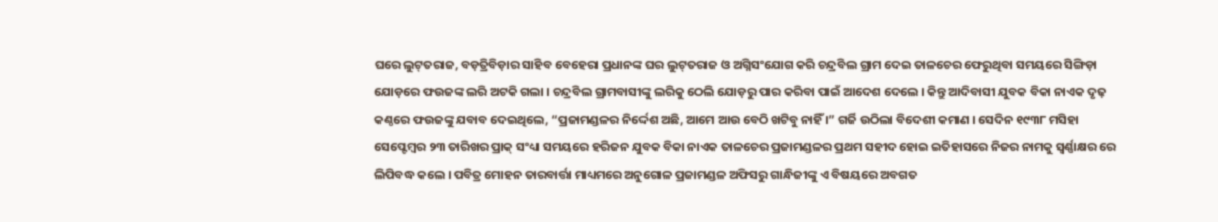ଘରେ ଲୁଟ୍‌ତରାଜ, ବଡ଼ତ୍ରିବିଡ଼ାର ସାହିବ ବେହେରା ପ୍ରଧାନଙ୍କ ଘର ଲୁଟ୍‌ତରାଜ ଓ ଅଗ୍ନିସଂଯୋଗ କରି ଚନ୍ଦ୍ରବିଲ ଗ୍ରାମ ଦେଇ ତାଳଚେର ଫେରୁଥିବା ସମୟରେ ସିଙ୍ଗିଡ଼ା ଯୋଡ଼ରେ ଫଉଜଙ୍କ ଲରି ଅଟକି ଗଲା । ଚନ୍ଦ୍ରବିଲ ଗ୍ରାମବାସୀଙ୍କୁ ଲରିକୁ ଠେଲି ଯୋଡ଼ରୁ ପାର କରିବା ପାଇଁ ଆଦେଶ ଦେଲେ । କିନ୍ତୁ ଆଦିବାସୀ ଯୁବକ ବିକା ନାଏକ ଦୃଢ଼ କଣ୍ଠରେ ଫଉଜଙ୍କୁ ଯବାବ ଦେଇଥିଲେ, “ପ୍ରଜାମଣ୍ଡଳର ନିର୍ଦ୍ଦେଶ ଅଛି, ଆମେ ଆଉ ବେଠି ଖଟିବୁ ନାହିଁ ।” ଗର୍ଜି ଉଠିଲା ବିଦେଶୀ କମାଣ । ସେଦିନ ୧୯୩୮ ମସିହା ସେପ୍ଟେମ୍ବର ୨୩ ତାରିଖର ପ୍ରାକ୍ ସଂଧ୍ୟା ସମୟରେ ହରିଜନ ଯୁବକ ବିକା ନାଏକ ତାଳଚେର ପ୍ରଜାମଣ୍ଡଳର ପ୍ରଥମ ସହୀଦ ହୋଇ ଇତିହାସରେ ନିଜର ନାମକୁ ସ୍ୱର୍ଣ୍ଣାକ୍ଷର ରେ ଲିପିବଦ୍ଧ କଲେ । ପବିତ୍ର ମୋହନ ତାରବାର୍ତ୍ତା ମାଧ୍ୟମରେ ଅନୁଗୋଳ ପ୍ରଜାମଣ୍ଡଳ ଅଫିସରୁ ଗାନ୍ଧିଜୀଙ୍କୁ ଏ ବିଷୟରେ ଅବଗତ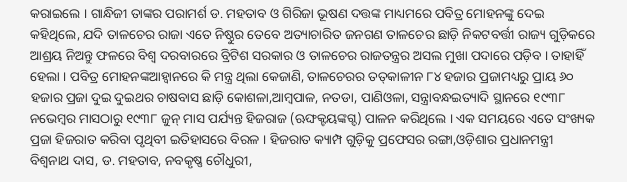କରାଇଲେ । ଗାନ୍ଧିଜୀ ତାଙ୍କର ପରାମର୍ଶ ଡ. ମହତାବ ଓ ଗିରିଜା ଭୂଷଣ ଦତ୍ତଙ୍କ ମାଧ୍ୟମରେ ପବିତ୍ର ମୋହନଙ୍କୁ ଦେଇ କହିଥିଲେ, ଯଦି ତାଳଚେର ରାଜା ଏତେ ନିଷ୍ଠୁର ତେବେ ଅତ୍ୟାଚାରିତ ଜନଗଣ ତାଳଚେର ଛାଡ଼ି ନିକଟବର୍ତ୍ତୀ ରାଜ୍ୟ ଗୁଡ଼ିକରେ ଆଶ୍ରୟ ନିଅନ୍ତୁ ଫଳରେ ବିଶ୍ୱ ଦରବାରରେ ବ୍ରିଟିଶ ସରକାର ଓ ତାଳଚେର ରାଜତନ୍ତ୍ରର ଅସଲ ମୁଖା ପଦାରେ ପଡ଼ିବ । ତାହାହିଁ ହେଲା । ପବିତ୍ର ମୋହନଙ୍କଆହ୍ୱାନରେ କି ମନ୍ତ୍ର ଥିଲା କେଜାଣି, ତାଳଚେରର ତତ୍‌କାଳୀନ ୮୪ ହଜାର ପ୍ରଜାମଧ୍ୟରୁ ପ୍ରାୟ ୬୦ ହଜାର ପ୍ରଜା ଦୁଇ ଦୁଇଥର ଚାଷବାସ ଛାଡ଼ି କୋଶଳା,ଆମ୍ବପାଳ, ନତଡା, ପାଣିଓଳା, ସନ୍ତ୍ରାବନ୍ଧଇତ୍ୟାଦି ସ୍ଥାନରେ ୧୯୩୮ ନଭେମ୍ବର ମାସଠାରୁ ୧୯୩୮ ଜୁନ୍ ମାସ ପର୍ଯ୍ୟନ୍ତ ହିଜରାଜ (ଋଙ୍ଘକ୍ଟୟଙ୍କଗ୍ଦ) ପାଳନ କରିଥିଲେ । ଏକ ସମୟରେ ଏତେ ସଂଖ୍ୟକ ପ୍ରଜା ହିଜରାତ କରିବା ପୃଥିବୀ ଇତିହାସରେ ବିରଳ । ହିଜରାତ କ୍ୟାମ୍ପ ଗୁଡ଼ିକୁ ପ୍ରଫେସର ରଙ୍ଗା,ଓଡ଼ିଶାର ପ୍ରଧାନମନ୍ତ୍ରୀ ବିଶ୍ୱନାଥ ଦାସ, ଡ. ମହତାବ, ନବକୃଷ୍ଣ ଚୌଧୁରୀ,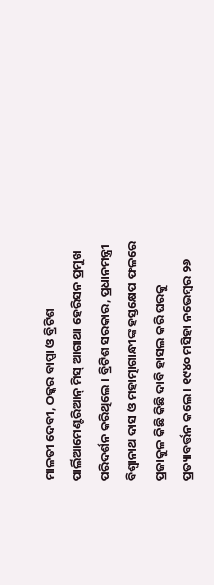ମାଳତୀ ଦେବୀ, ଠକ୍କର ବାପ୍ପା ଓ ବ୍ରିଟିଶ ପାର୍ଲିଆମେଣ୍ଟରିଆନ୍ ମିସ୍ ଆଗାଥା ହେରିସନ ପ୍ରମୁଖ ପରିଦର୍ଶନ କରିଥିଲେ । ବ୍ରିଟିଶ ସରକାର, ପ୍ରଧାନମନ୍ତ୍ରୀ ବିଶ୍ୱାନାଥ ଦାସ ଓ ମହାତ୍ମାଗାନ୍ଧୀଙ୍କ ହସ୍ତକ୍ଷେପ ଫଳରେ ପ୍ରଜାକୁଳ କିଛି କିଛି ଦାବି ହାସଲ କରି ଘରକୁ ପ୍ରତ୍ୟାବର୍ତ୍ତନ କଲେ । ୧୯୪୦ ମସିହା ନଭେମ୍ବର ୨୬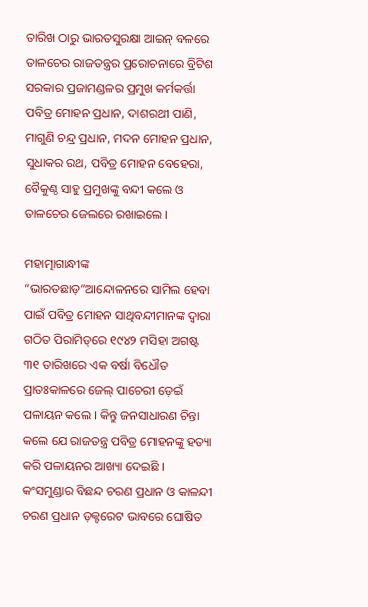ତାରିଖ ଠାରୁ ଭାରତସୁରକ୍ଷା ଆଇନ୍ ବଳରେ ତାଳଚେର ରାଜତନ୍ତ୍ରର ପ୍ରରୋଚନାରେ ବ୍ରିଟିଶ ସରକାର ପ୍ରଜାମଣ୍ଡଳର ପ୍ରମୁଖ କର୍ମକର୍ତ୍ତା ପବିତ୍ର ମୋହନ ପ୍ରଧାନ, ଦାଶରଥୀ ପାଣି, ମାଗୁଣି ଚନ୍ଦ୍ର ପ୍ରଧାନ, ମଦନ ମୋହନ ପ୍ରଧାନ, ସୁଧାକର ରଥ, ପବିତ୍ର ମୋହନ ବେହେରା, ବୈକୁଣ୍ଠ ସାହୁ ପ୍ରମୁଖଙ୍କୁ ବନ୍ଦୀ କଲେ ଓ ତାଳଚେର ଜେଲରେ ରଖାଇଲେ ।

ମହାତ୍ମାଗାନ୍ଧୀଙ୍କ “ଭାରତଛାଡ଼”ଆନ୍ଦୋଳନରେ ସାମିଲ ହେବା ପାଇଁ ପବିତ୍ର ମୋହନ ସାଥିବନ୍ଦୀମାନଙ୍କ ଦ୍ୱାରା ଗଠିତ ପିରାମିଡ୍‌ରେ ୧୯୪୨ ମସିହା ଅଗଷ୍ଟ ୩୧ ତାରିଖରେ ଏକ ବର୍ଷା ବିଧୌତ ପ୍ରାତଃକାଳରେ ଜେଲ୍ ପାଚେରୀ ଡ଼େଇଁ ପଳାୟନ କଲେ । କିନ୍ତୁ ଜନସାଧାରଣ ଚିନ୍ତା କଲେ ଯେ ରାଜତନ୍ତ୍ର ପବିତ୍ର ମୋହନଙ୍କୁ ହତ୍ୟା କରି ପଳାୟନର ଆଖ୍ୟା ଦେଇଛି । କଂସମୁଣ୍ଡାର ବିଛନ୍ଦ ଚରଣ ପ୍ରଧାନ ଓ କାଳନ୍ଦୀ ଚରଣ ପ୍ରଧାନ ଡ଼କ୍ଟରେଟ ଭାବରେ ଘୋଷିତ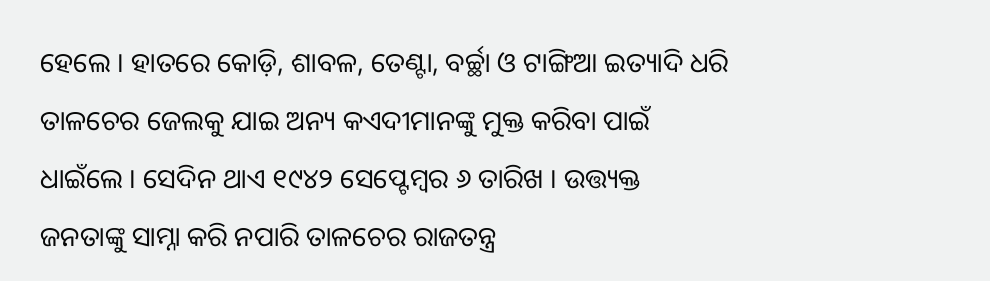ହେଲେ । ହାତରେ କୋଡ଼ି, ଶାବଳ, ତେଣ୍ଟା, ବର୍ଚ୍ଛା ଓ ଟାଙ୍ଗିଆ ଇତ୍ୟାଦି ଧରି ତାଳଚେର ଜେଲକୁ ଯାଇ ଅନ୍ୟ କଏଦୀମାନଙ୍କୁ ମୁକ୍ତ କରିବା ପାଇଁ ଧାଇଁଲେ । ସେଦିନ ଥାଏ ୧୯୪୨ ସେପ୍ଟେମ୍ବର ୬ ତାରିଖ । ଉତ୍ତ୍ୟକ୍ତ ଜନତାଙ୍କୁ ସାମ୍ନା କରି ନପାରି ତାଳଚେର ରାଜତନ୍ତ୍ର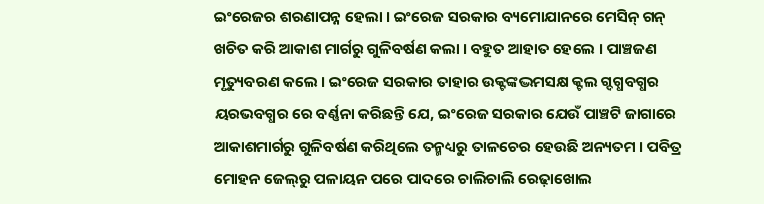ଇଂରେଜର ଶରଣାପନ୍ନ ହେଲା । ଇଂରେଜ ସରକାର ବ୍ୟମୋଯାନରେ ମେସିନ୍ ଗନ୍ ଖଚିତ କରି ଆକାଶ ମାର୍ଗରୁ ଗୁଳିବର୍ଷଣ କଲା । ବହୁତ ଆହାତ ହେଲେ । ପାଞ୍ଚଜଣ ମୃତ୍ୟୁବରଣ କଲେ । ଇଂରେଜ ସରକାର ତାହାର ଉକ୍ଟଙ୍କଦ୍ଭମସକ୍ଷ କ୍ଟଲ ଗ୍ଦଗ୍ଧବଗ୍ଧର ୟରଭବଗ୍ଧର ରେ ବର୍ଣ୍ଣନା କରିଛନ୍ତି ଯେ, ଇଂରେଜ ସରକାର ଯେଉଁ ପାଞ୍ଚଟି ଜାଗାରେ ଆକାଶମାର୍ଗରୁ ଗୁଳିବର୍ଷଣ କରିଥିଲେ ତନ୍ମଧ୍ୟରୁ ତାଳଚେର ହେଉଛି ଅନ୍ୟତମ । ପବିତ୍ର ମୋହନ ଜେଲ୍‌ରୁ ପଳାୟନ ପରେ ପାଦରେ ଚାଲିଚାଲି ରେଢ଼ାଖୋଲ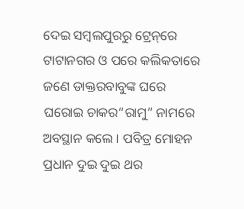ଦେଇ ସମ୍ବଲପୁରରୁ ଟ୍ରେନ୍‌ରେ ଟାଟାନଗର ଓ ପରେ କଲିକତାରେ ଜଣେ ଡାକ୍ତରବାବୁଙ୍କ ଘରେ ଘରୋଇ ଚାକର“ରାମୁ” ନାମରେ ଅବସ୍ଥାନ କଲେ । ପବିତ୍ର ମୋହନ ପ୍ରଧାନ ଦୁଇ ଦୁଇ ଥର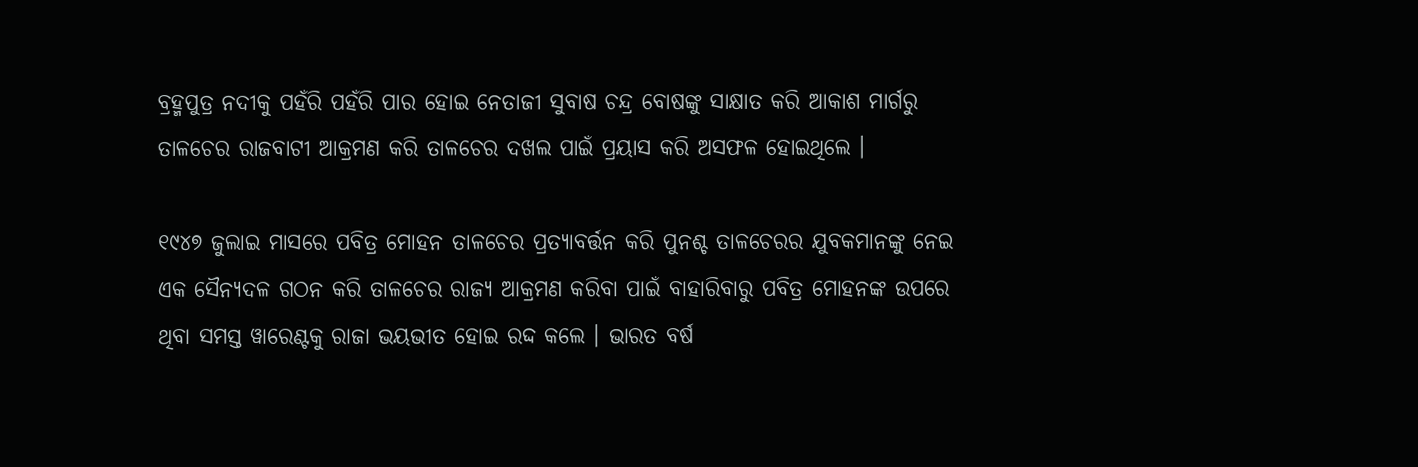ବ୍ରହ୍ମପୁତ୍ର ନଦୀକୁ ପହଁରି ପହଁରି ପାର ହୋଇ ନେତାଜୀ ସୁବାଷ ଚନ୍ଦ୍ର ବୋଷଙ୍କୁ ସାକ୍ଷାତ କରି ଆକାଶ ମାର୍ଗରୁ ତାଳଚେର ରାଜବାଟୀ ଆକ୍ରମଣ କରି ତାଳଚେର ଦଖଲ ପାଇଁ ପ୍ରୟାସ କରି ଅସଫଳ ହୋଇଥିଲେ ।

୧୯୪୭ ଜୁଲାଇ ମାସରେ ପବିତ୍ର ମୋହନ ତାଳଚେର ପ୍ରତ୍ୟାବର୍ତ୍ତନ କରି ପୁନଶ୍ଚ ତାଳଚେରର ଯୁବକମାନଙ୍କୁ ନେଇ ଏକ ସୈନ୍ୟଦଳ ଗଠନ କରି ତାଳଚେର ରାଜ୍ୟ ଆକ୍ରମଣ କରିବା ପାଇଁ ବାହାରିବାରୁ ପବିତ୍ର ମୋହନଙ୍କ ଉପରେ ଥିବା ସମସ୍ତ ୱାରେଣ୍ଟକୁ ରାଜା ଭୟଭୀତ ହୋଇ ରଦ୍ଦ କଲେ । ଭାରତ ବର୍ଷ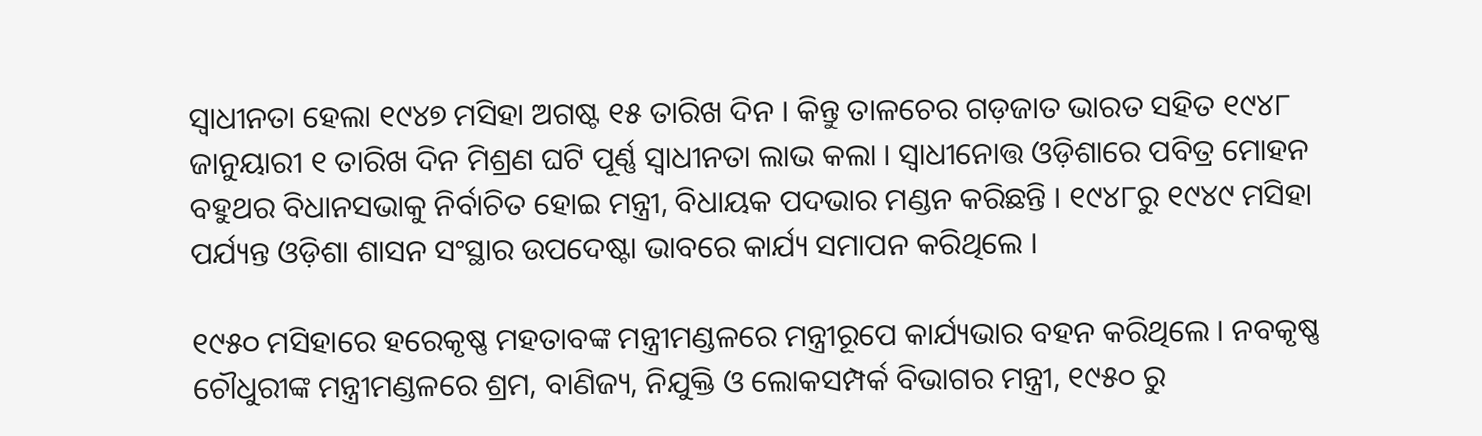ସ୍ୱାଧୀନତା ହେଲା ୧୯୪୭ ମସିହା ଅଗଷ୍ଟ ୧୫ ତାରିଖ ଦିନ । କିନ୍ତୁ ତାଳଚେର ଗଡ଼ଜାତ ଭାରତ ସହିତ ୧୯୪୮ ଜାନୁୟାରୀ ୧ ତାରିଖ ଦିନ ମିଶ୍ରଣ ଘଟି ପୂର୍ଣ୍ଣ ସ୍ୱାଧୀନତା ଲାଭ କଲା । ସ୍ୱାଧୀନୋତ୍ତ ଓଡ଼ିଶାରେ ପବିତ୍ର ମୋହନ ବହୁଥର ବିଧାନସଭାକୁ ନିର୍ବାଚିତ ହୋଇ ମନ୍ତ୍ରୀ, ବିଧାୟକ ପଦଭାର ମଣ୍ଡନ କରିଛନ୍ତି । ୧୯୪୮ରୁ ୧୯୪୯ ମସିହା ପର୍ଯ୍ୟନ୍ତ ଓଡ଼ିଶା ଶାସନ ସଂସ୍ଥାର ଉପଦେଷ୍ଟା ଭାବରେ କାର୍ଯ୍ୟ ସମାପନ କରିଥିଲେ ।

୧୯୫୦ ମସିହାରେ ହରେକୃଷ୍ଣ ମହତାବଙ୍କ ମନ୍ତ୍ରୀମଣ୍ଡଳରେ ମନ୍ତ୍ରୀରୂପେ କାର୍ଯ୍ୟଭାର ବହନ କରିଥିଲେ । ନବକୃଷ୍ଣ ଚୌଧୁରୀଙ୍କ ମନ୍ତ୍ରୀମଣ୍ଡଳରେ ଶ୍ରମ, ବାଣିଜ୍ୟ, ନିଯୁକ୍ତି ଓ ଲୋକସମ୍ପର୍କ ବିଭାଗର ମନ୍ତ୍ରୀ, ୧୯୫୦ ରୁ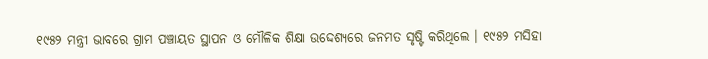୧୯୫୨ ମନ୍ତ୍ରୀ ଭାବରେ ଗ୍ରାମ ପଞ୍ଚାୟତ ସ୍ଥାପନ ଓ ମୌଳିକ ଶିକ୍ଷା ଉଦ୍ଦେଶ୍ୟରେ ଜନମତ ସୃଷ୍ଟି କରିଥିଲେ । ୧୯୫୨ ମସିହା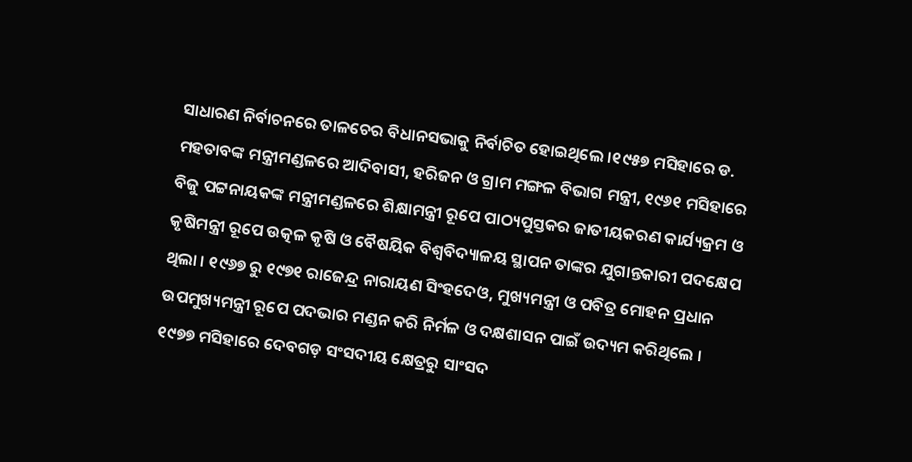ସାଧାରଣ ନିର୍ବାଚନରେ ତାଳଚେର ବିଧାନସଭାକୁ ନିର୍ବାଚିତ ହୋଇଥିଲେ ।୧୯୫୭ ମସିହାରେ ଡ. ମହତାବଙ୍କ ମନ୍ତ୍ରୀମଣ୍ଡଳରେ ଆଦିବାସୀ, ହରିଜନ ଓ ଗ୍ରାମ ମଙ୍ଗଳ ବିଭାଗ ମନ୍ତ୍ରୀ, ୧୯୬୧ ମସିହାରେ ବିଜୁ ପଟ୍ଟନାୟକଙ୍କ ମନ୍ତ୍ରୀମଣ୍ଡଳରେ ଶିକ୍ଷାମନ୍ତ୍ରୀ ରୂପେ ପାଠ୍ୟପୁସ୍ତକର ଜାତୀୟକରଣ କାର୍ଯ୍ୟକ୍ରମ ଓ କୃଷିମନ୍ତ୍ରୀ ରୂପେ ଉତ୍କଳ କୃଷି ଓ ବୈଷୟିକ ବିଶ୍ୱବିଦ୍ୟାଳୟ ସ୍ଥାପନ ତାଙ୍କର ଯୁଗାନ୍ତକାରୀ ପଦକ୍ଷେପ ଥିଲା । ୧୯୬୭ ରୁ ୧୯୭୧ ରାଜେନ୍ଦ୍ର ନାରାୟଣ ସିଂହଦେଓ, ମୁଖ୍ୟମନ୍ତ୍ରୀ ଓ ପବିତ୍ର ମୋହନ ପ୍ରଧାନ ଉପମୁଖ୍ୟମନ୍ତ୍ରୀ ରୂପେ ପଦଭାର ମଣ୍ଡନ କରି ନିର୍ମଳ ଓ ଦକ୍ଷଶାସନ ପାଇଁ ଉଦ୍ୟମ କରିଥିଲେ । ୧୯୭୭ ମସିହାରେ ଦେବଗଡ଼ ସଂସଦୀୟ କ୍ଷେତ୍ରରୁ ସାଂସଦ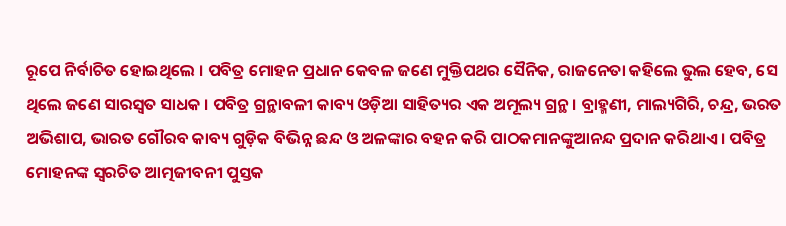ରୂପେ ନିର୍ବାଚିତ ହୋଇଥିଲେ । ପବିତ୍ର ମୋହନ ପ୍ରଧାନ କେବଳ ଜଣେ ମୁକ୍ତିପଥର ସୈନିକ, ରାଜନେତା କହିଲେ ଭୁଲ ହେବ, ସେ ଥିଲେ ଜଣେ ସାରସ୍ୱତ ସାଧକ । ପବିତ୍ର ଗ୍ରନ୍ଥାବଳୀ କାବ୍ୟ ଓଡ଼ିଆ ସାହିତ୍ୟର ଏକ ଅମୂଲ୍ୟ ଗ୍ରନ୍ଥ । ବ୍ରାହ୍ମଣୀ, ମାଲ୍ୟଗିରି, ଚନ୍ଦ୍ର, ଭରତ ଅଭିଶାପ, ଭାରତ ଗୌରବ କାବ୍ୟ ଗୁଡ଼ିକ ବିଭିନ୍ନ ଛନ୍ଦ ଓ ଅଳଙ୍କାର ବହନ କରି ପାଠକମାନଙ୍କୁଆନନ୍ଦ ପ୍ରଦାନ କରିଥାଏ । ପବିତ୍ର ମୋହନଙ୍କ ସ୍ୱରଚିତ ଆତ୍ମଜୀବନୀ ପୁସ୍ତକ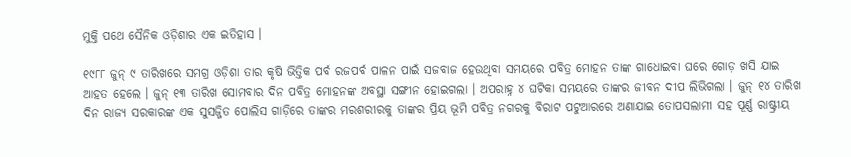ମୁକ୍ତି ପଥେ ସୈନିକ ଓଡ଼ିଶାର ଏକ ଇତିହାସ ।

୧୯୮୮ ଜୁନ୍ ୯ ତାରିଖରେ ସମଗ୍ର ଓଡ଼ିଶା ତାର କୃଷି ଭିତ୍ତିକ ପର୍ବ ରଜପର୍ବ ପାଳନ ପାଇଁ ସଜବାଜ ହେଉଥିବା ସମୟରେ ପବିତ୍ର ମୋହନ ତାଙ୍କ ଗାଧୋଇବା ଘରେ ଗୋଡ଼ ଖସି ଯାଇ ଆହତ ହେଲେ । ଜୁନ୍ ୧୩ ତାରିଖ ସୋମବାର ଦିନ ପବିତ୍ର ମୋହନଙ୍କ ଅବସ୍ଥା ସଙ୍ଗୀନ ହୋଇଗଲା । ଅପରାହ୍ନ ୪ ଘଟିକା ସମୟରେ ତାଙ୍କର ଜୀବନ ଦୀପ ଲିଭିଗଲା । ଜୁନ୍ ୧୪ ତାରିଖ ଦିନ ରାଜ୍ୟ ସରକାରଙ୍କ ଏକ ସୁସଜ୍ଜିତ ପୋଲିସ ଗାଡ଼ିରେ ତାଙ୍କର ମରଶରୀରକୁ ତାଙ୍କର ପ୍ରିୟ ଭୂମି ପବିତ୍ର ନଗରକୁ ବିରାଟ ପଟୁଆରରେ ଅଣାଯାଇ ତୋପସଲାମୀ ସହ ପୂର୍ଣ୍ଣ ରାଷ୍ଟ୍ରୀୟ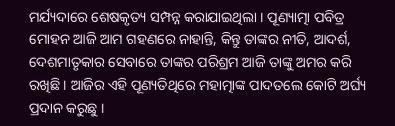ମର୍ଯ୍ୟଦାରେ ଶେଷକୃତ୍ୟ ସମ୍ପନ୍ନ କରାଯାଇଥିଲା । ପୂଣ୍ୟାତ୍ମା ପବିତ୍ର ମୋହନ ଆଜି ଆମ ଗହଣରେ ନାହାନ୍ତି, କିନ୍ତୁ ତାଙ୍କର ନୀତି, ଆଦର୍ଶ, ଦେଶମାତୃକାର ସେବାରେ ତାଙ୍କର ପରିଶ୍ରମ ଆଜି ତାଙ୍କୁ ଅମର କରି ରଖିଛି । ଆଜିର ଏହି ପୂଣ୍ୟତିଥିରେ ମହାତ୍ମାଙ୍କ ପାଦତଲେ କୋଟି ଅର୍ଘ୍ୟ ପ୍ରଦାନ କରୁଛୁ ।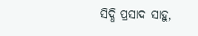ସିଦ୍ଧି ପ୍ରସାଦ ସାହୁ,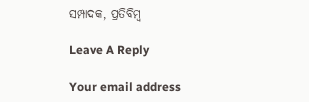ସମ୍ପାଦକ, ପ୍ରତିବିମ୍ବ

Leave A Reply

Your email address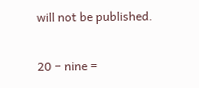will not be published.

20 − nine =